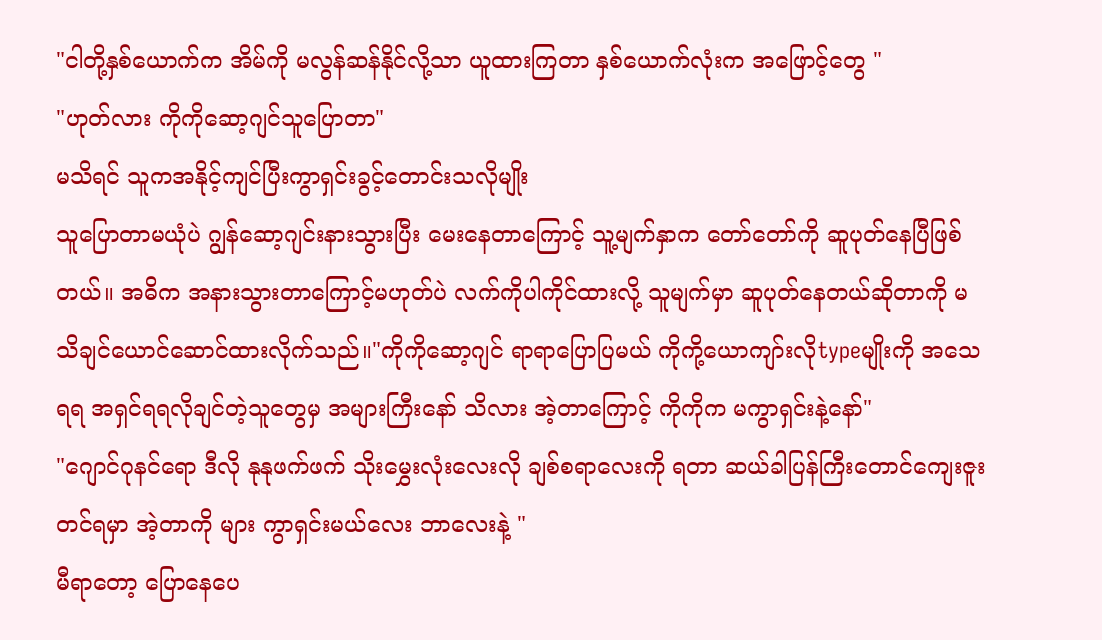"ငါတို့နှစ်ယောက်က အိမ်ကို မလွန်ဆန်နိုင်လို့သာ ယူထားကြတာ နှစ်ယောက်လုံးက အဖြောင့်တွေ "
"ဟုတ်လား ကိုကိုဆော့ဂျင်သူပြောတာ"
မသိရင် သူကအနိုင့်ကျင်ပြီးကွာရှင်းခွင့်တောင်းသလိုမျိုး
သူပြောတာမယုံပဲ ဂျွန်ဆော့ဂျင်းနားသွားပြီး မေးနေတာကြောင့် သူ့မျက်နှာက တော်တော်ကို ဆူပုတ်နေပြီဖြစ်တယ်။ အဓိက အနားသွားတာကြောင့်မဟုတ်ပဲ လက်ကိုပါကိုင်ထားလို့ သူမျက်မှာ ဆူပုတ်နေတယ်ဆိုတာကို မသိချင်ယောင်ဆောင်ထားလိုက်သည်။"ကိုကိုဆော့ဂျင် ရာရာပြောပြမယ် ကိုကို့ယောကျာ်းလိုtypeမျိုးကို အသေရရ အရှင်ရရလိုချင်တဲ့သူတွေမှ အများကြီးနော် သိလား အဲ့တာကြောင့် ကိုကိုက မကွာရှင်းနဲ့နော်"
"ဂျောင်ဂုနင်ရော ဒီလို နုနုဖက်ဖက် သိုးမွှေးလုံးလေးလို ချစ်စရာလေးကို ရတာ ဆယ်ခါပြန်ကြီးတောင်ကျေးဇူးတင်ရမှာ အဲ့တာကို များ ကွာရှင်းမယ်လေး ဘာလေးနဲ့ "
မီရာတော့ ပြောနေပေ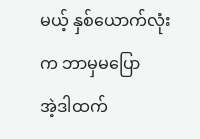မယ့် နှစ်ယောက်လုံးက ဘာမှမပြော
အဲ့ဒါထက်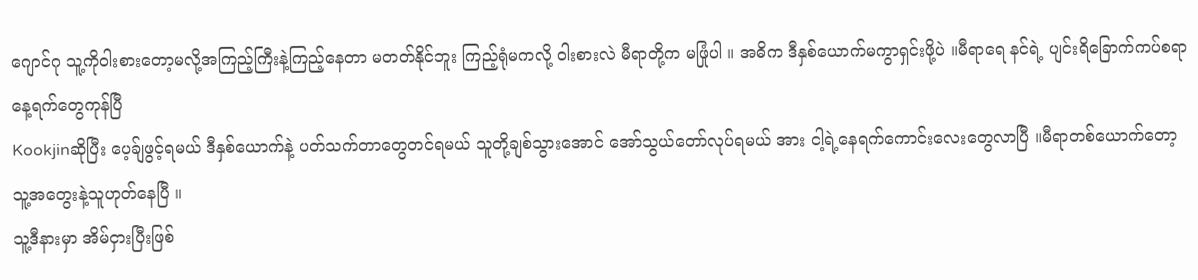ဂျောင်ဂု သူ့ကိုဝါးစားတော့မလို့အကြည့်ကြီးနဲ့ကြည့်နေတာ မတတ်နိုင်ဘူး ကြည့်ရုံမကလို့ ဝါးစားလဲ မီရာတို့က မဖြုံပါ ။ အဓိက ဒီနှစ်ယောက်မကွာရှင်းဖို့ပဲ ။မီရာရေ နင်ရဲ့ ပျင်းရိခြောက်ကပ်စရာနေ့ရက်တွေကုန်ပြီ
Kookjinဆိုပြီး ပေ့ခ်ျဖွင့်ရမယ် ဒီနှစ်ယောက်နဲ့ ပတ်သက်တာတွေတင်ရမယ် သူတို့ချစ်သွားအောင် အော်သွယ်တော်လုပ်ရမယ် အား ငါ့ရဲ့နေရက်ကောင်းလေးတွေလာပြီ ။မီရာတစ်ယောက်တော့ သူ့အတွေးနဲ့သူဟုတ်နေပြီ ။
သူ့ဒီနားမှာ အိမ်ငှားပြီးဖြစ်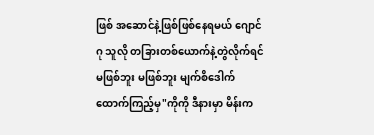ဖြစ် အဆောင်နဲ့ဖြစ်ဖြစ်နေရမယ် ဂျောင်ဂု သူလို တခြားတစ်ယောက်နဲ့တွဲလိုက်ရင် မဖြစ်ဘူး မဖြစ်ဘူး မျက်စိဒေါက်ထောက်ကြည့်မှ"ကိုကို ဒီနားမှာ မိန်းက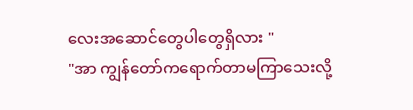လေးအဆောင်တွေပါတွေရှိလား "
"အာ ကျွန်တော်ကရောက်တာမကြာသေးလို့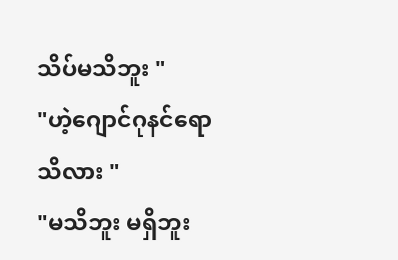သိပ်မသိဘူး "
"ဟဲ့ဂျောင်ဂုနင်ရောသိလား "
"မသိဘူး မရှိဘူး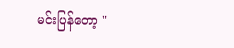မင်းပြန်တော့ "